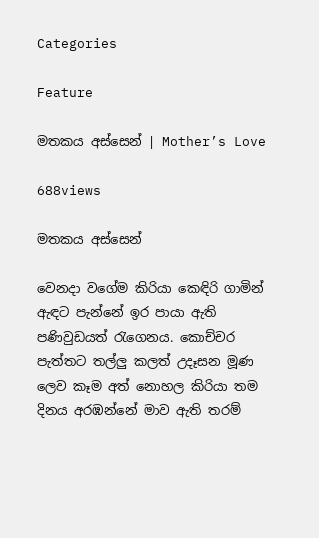Categories

Feature

මතකය අස්සෙන් | Mother’s Love

688views

මතකය අස්සෙන්

වෙනදා වගේම කිරියා කෙඳිරි ගාමින් ඇඳට පැන්නේ ඉර පායා ඇති පණිවුඩයත් රැගෙනය. කොච්චර පැත්තට තල්ලු කලත් උදෑසන මූණ ලෙව කෑම අත් නොහල කිරියා තම දිනය අරඹන්නේ මාව ඇති තරම්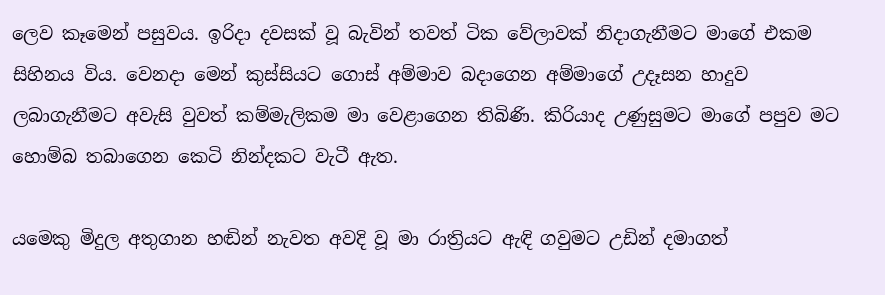ලෙව කෑමෙන් පසුවය. ඉරිදා දවසක් වූ බැවින් තවත් ටික වේලාවක් නිදාගැනීමට මාගේ එකම සිහිනය විය. වෙනදා මෙන් කුස්සියට ගොස් අම්මාව බදාගෙන අම්මාගේ උදෑසන හාදුව ලබාගැනීමට අවැසි වුවත් කම්මැලිකම මා වෙළාගෙන තිබිණි. කිරියාද උණුසුමට මාගේ පපුව මට හොම්බ තබාගෙන කෙටි නින්දකට වැටී ඇත.

යමෙකු මිදුල අතුගාන හඬින් නැවත අවදි වූ මා රාත්‍රියට ඇඳි ගවුමට උඩින් දමාගත්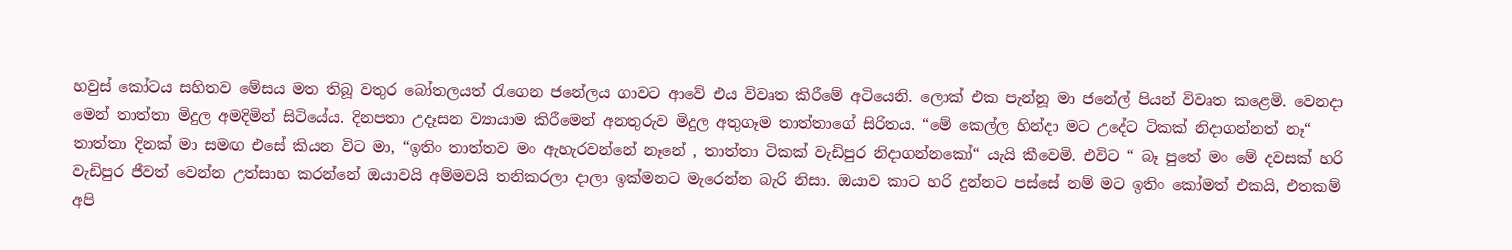හවුස් කෝටය සහිතව මේසය මත තිබූ වතුර බෝතලයත් රැගෙන ජනේලය ගාවට ආවේ එය විවෘත කිරීමේ අටියෙනි. ලොක් එක පැන්නූ මා ජනේල් පියන් විවෘත කළෙමි. වෙනදා මෙන් තාත්තා මිදුල අමදිමින් සිටියේය. දිනපතා උදෑසන ව්‍යායාම කිරීමෙන් අනතුරුව මිදුල අතුගෑම තාත්තාගේ සිරිතය. “මේ කෙල්ල හින්දා මට උදේට ටිකක් නිදාගන්නත් නෑ“ තාත්තා දිනක් මා සමඟ එසේ කියන විට මා, “ඉතිං තාත්තව මං ඇහැරවන්නේ නෑනේ , තාත්තා ටිකක් වැඩිපුර නිදාගන්නකෝ“ යැයි කීවෙමි. එවිට “ බෑ පුතේ මං මේ දවසක් හරි වැඩිපුර ජීවත් වෙන්න උත්සාහ කරන්නේ ඔයාවයි අම්මවයි තනිකරලා දාලා ඉක්මනට මැරෙන්න බැරි නිසා. ඔයාව කාට හරි දුන්නට පස්සේ නම් මට ඉතිං කෝමත් එකයි, එතකම් අපි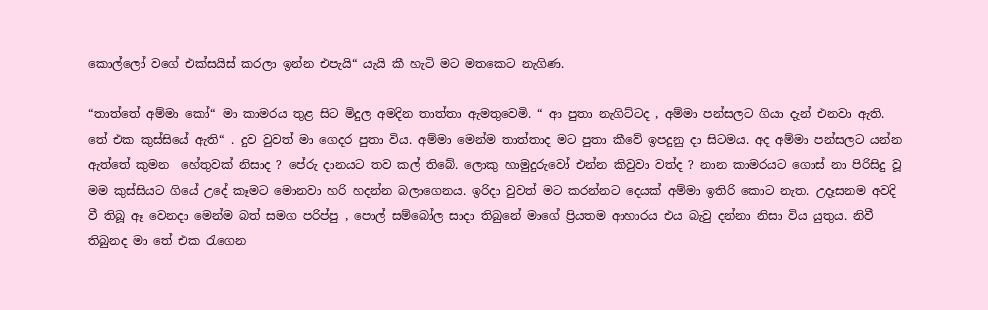කොල්ලෝ වගේ එක්සයිස් කරලා ඉන්න එපැයි“ යැයි කී හැටි මට මතකෙට නැගිණ.

“තාත්තේ අම්මා කෝ“ මා කාමරය තුළ සිට මිදුල අමදින තාත්තා ඇමතුවෙමි. “ ආ පුතා නැගිට්ටද , අම්මා පන්සලට ගියා දැන් එනවා ඇති. තේ එක කුස්සියේ ඇති“ . දුව වුවත් මා ගෙදර පුතා විය. අම්මා මෙන්ම තාත්තාද මට පුතා කීවේ ඉපදුනු දා සිටමය. අද අම්මා පන්සලට යන්න ඇත්තේ කුමන  හේතුවක් නිසාද ? පේරු දානයට තව කල් තිබේ. ලොකු හාමුදුරුවෝ එන්න කිවුවා වත්ද ? නාන කාමරයට ගොස් නා පිරිසිදු වූ මම කුස්සියට ගියේ උදේ කෑමට මොනවා හරි හදන්න බලාගෙනය. ඉරිදා වුවත් මට කරන්නට දෙයක් අම්මා ඉතිරි කොට නැත. උදෑසනම අවදි වී තිබූ ඈ වෙනදා මෙන්ම බත් සමග පරිප්පු , පොල් සම්බෝල සාදා තිබුනේ මාගේ ප්‍රියතම ආහාරය එය බැවු දන්නා නිසා විය යුතුය. නිවී තිබුනද මා තේ එක රැගෙන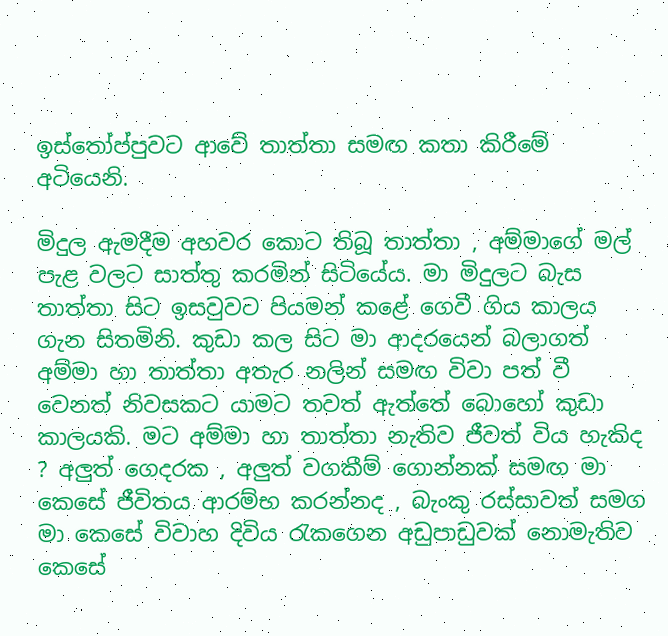ඉස්තෝප්පුවට ආවේ තාත්තා සමඟ කතා කිරීමේ අටියෙනි.

මිදුල ඇමදීම අහවර කොට තිබූ තාත්තා , අම්මාගේ මල් පැළ වලට සාත්තු කරමින් සිටියේය. මා මිදුලට බැස තාත්තා සිට ඉසවුවට පියමන් කළේ ගෙවී ගිය කාලය ගැන සිතමිනි. කුඩා කල සිට මා ආදරයෙන් බලාගත් අම්මා හා තාත්තා අතැර නලින් සමඟ විවා පත් වී වෙනත් නිවසකට යාමට තවත් ඇත්තේ බොහෝ කුඩා කාලයකි. මට අම්මා හා තාත්තා නැතිව ජීවත් විය හැකිද ? අලුත් ගෙදරක , අලුත් වගකීම් ගොන්නක් සමඟ මා කෙසේ ජීවිතය ආරම්භ කරන්නද , බැංකු රස්සාවත් සමග මා කෙසේ විවාහ දිවිය රැකගෙන අඩුපාඩුවක් නොමැතිව කෙසේ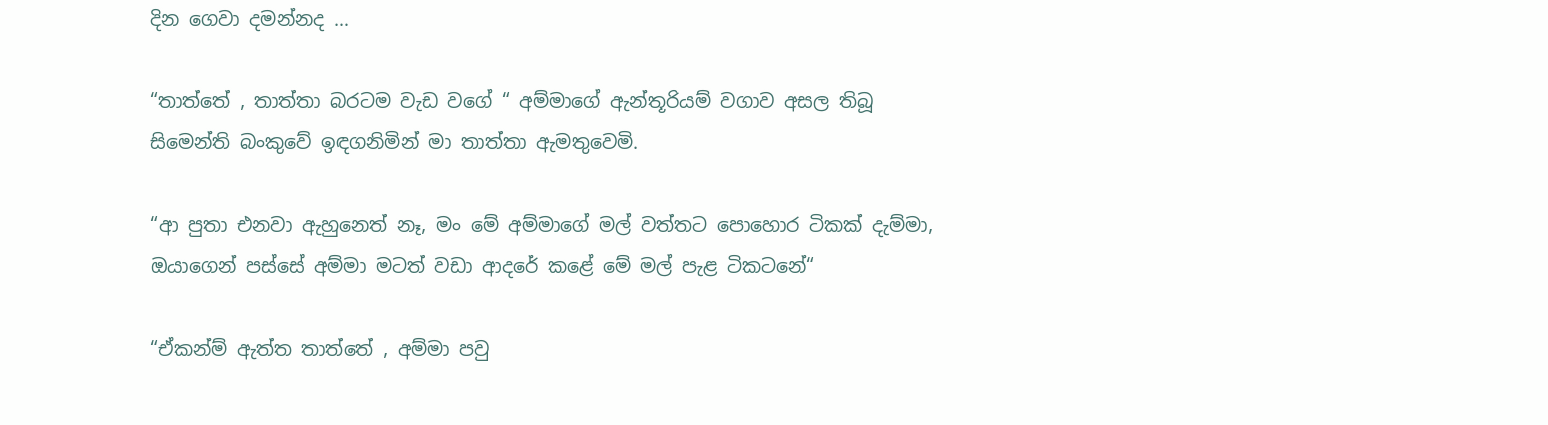දින ගෙවා දමන්නද …

“තාත්තේ , තාත්තා බරටම වැඩ වගේ “ අම්මාගේ ඇන්තූරියම් වගාව අසල තිබූ සිමෙන්ති බංකුවේ ඉඳගනිමින් මා තාත්තා ඇමතුවෙමි.

“ආ පුතා එනවා ඇහුනෙත් නෑ, මං මේ අම්මාගේ මල් වත්තට පොහොර ටිකක් දැම්මා, ඔයාගෙන් පස්සේ අම්මා මටත් වඩා ආදරේ කළේ මේ මල් පැළ ටිකටනේ“

“ඒකන්ම් ඇත්ත තාත්තේ , අම්මා පවු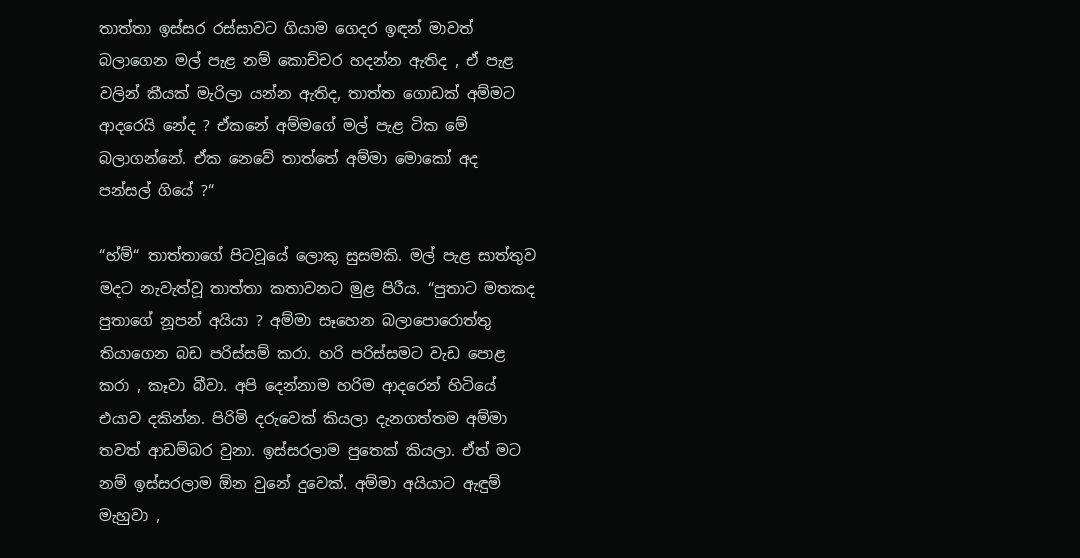තාත්තා ඉස්සර රස්සාවට ගියාම ගෙදර ඉඳන් මාවත් බලාගෙන මල් පැළ නම් කොච්චර හදන්න ඇතිද , ඒ පැළ වලින් කීයක් මැරිලා යන්න ඇතිද, තාත්ත ගොඩක් අම්මට ආදරෙයි නේද ? ඒකනේ අම්මගේ මල් පැළ ටික මේ බලාගන්නේ. ඒක නෙවේ තාත්තේ අම්මා මොකෝ අද පන්සල් ගියේ ?“

“හ්ම්“ තාත්තාගේ පිටවූයේ ලොකු සුසමකි. මල් පැළ සාත්තුව මදට නැවැත්වූ තාත්තා කතාවනට මුළ පිරීය. “පුතාට මතකද පුතාගේ නූපන් අයියා ? අම්මා සෑහෙන බලාපොරොත්තු තියාගෙන බඩ පරිස්සම් කරා. හරි පරිස්සමට වැඩ පොළ කරා , කෑවා බීවා. අපි දෙන්නාම හරිම ආදරෙන් හිටියේ එයාව දකින්න. පිරිමි දරුවෙක් කියලා දැනගත්තම අම්මා තවත් ආඩම්බර වුනා. ඉස්සරලාම පුතෙක් කියලා. ඒත් මට නම් ඉස්සරලාම ඕන වුනේ දුවෙක්. අම්මා අයියාට ඇඳුම් මැහුවා ,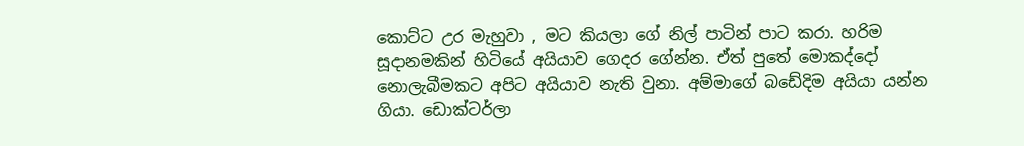කොට්ට උර මැහුවා , මට කියලා ගේ නිල් පාටින් පාට කරා. හරිම සූදානමකින් හිටියේ අයියාව ගෙදර ගේන්න. ඒත් පුතේ මොකද්දෝ නොලැබීමකට අපිට අයියාව නැති වුනා. අම්මාගේ බඩේදිම අයියා යන්න ගියා. ඩොක්ටර්ලා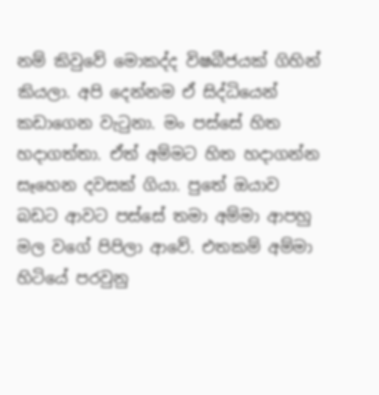නම් කිවුවේ මොකද්ද විෂබීජයක් ගිහින් කියලා. අපි දෙන්නම ඒ සිද්ධියෙන් කඩාගෙන වැටුනා. මං පස්සේ හිත හදාගත්තා. ඒත් අම්මට හිත හදාගන්න සෑහෙන දවසක් ගියා. පුතේ ඔයාව බඩට ආවට පස්සේ තමා අම්මා ආපහු මල වගේ පිපිලා ආවේ. එතකම් අම්මා හිටියේ පරවුනු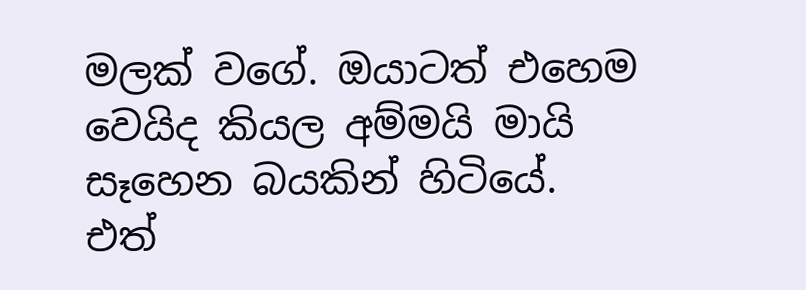මලක් වගේ. ඔයාටත් එහෙම වෙයිද කියල අම්මයි මායි සෑහෙන බයකින් හිටියේ. එත්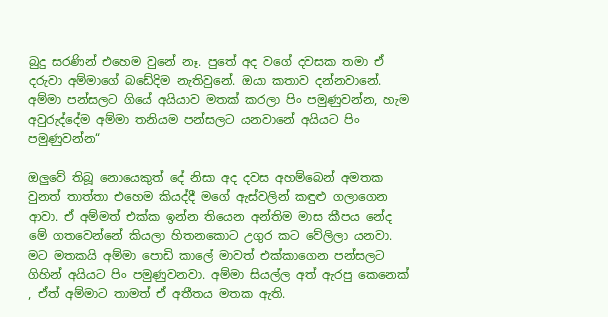බුදු සරණින් එහෙම වුනේ නෑ. පුතේ අද වගේ දවසක තමා ඒ දරුවා අම්මාගේ බඩේදිම නැතිවුනේ. ඔයා කතාව දන්නවානේ. අම්මා පන්සලට ගියේ අයියාව මතක් කරලා පිං පමුණුවන්න, හැම අවුරුද්දේම අම්මා තනියම පන්සලට යනවානේ අයියට පිං පමුණුවන්න“

ඔලුවේ තිබූ නොයෙකුත් දේ නිසා අද දවස අහම්බෙන් අමතක වුනත් තාත්තා එහෙම කියද්දී මගේ ඇස්වලින් කඳුළු ගලාගෙන ආවා. ඒ අම්මත් එක්ක ඉන්න තියෙන අන්තිම මාස කීපය නේද මේ ගතවෙන්නේ කියලා හිතනකොට උගුර කට වේලිලා යනවා. මට මතකයි අම්මා පොඩි කාලේ මාවත් එක්කාගෙන පන්සලට ගිහින් අයියට පිං පමුණුවනවා. අම්මා සියල්ල අත් ඇරපු කෙනෙක් , ඒත් අම්මාට තාමත් ඒ අතීතය මතක ඇති.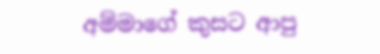අම්මාගේ කුසට ආපු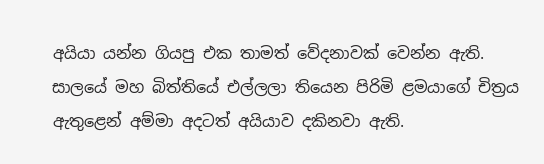අයියා යන්න ගියපු එක තාමත් වේදනාවක් වෙන්න ඇති. සාලයේ මහ බිත්තියේ එල්ලලා තියෙන පිරිමි ළමයාගේ චිත්‍රය ඇතුළෙන් අම්මා අදටත් අයියාව දකිනවා ඇති.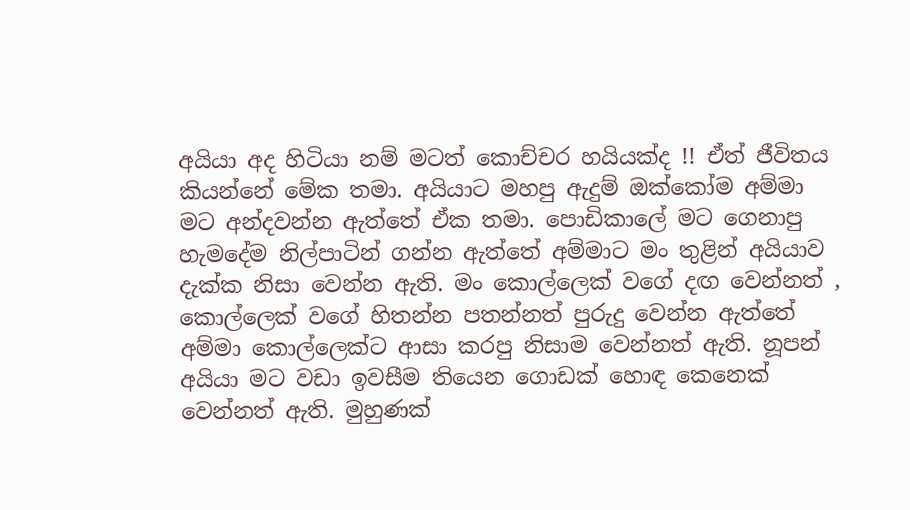අයියා අද හිටියා නම් මටත් කොච්චර හයියක්ද !! ඒත් ජීවිතය කියන්නේ මේක තමා. අයියාට මහපු ඇදුම් ඔක්කෝම අම්මා මට අන්දවන්න ඇත්තේ ඒක තමා. පොඩිකාලේ මට ගෙනාපු හැමදේම නිල්පාටින් ගන්න ඇත්තේ අම්මාට මං තුළින් අයියාව දැක්ක නිසා වෙන්න ඇති. මං කොල්ලෙක් වගේ දඟ වෙන්නත් , කොල්ලෙක් වගේ හිතන්න පතන්නත් පුරුදු වෙන්න ඇත්තේ අම්මා කොල්ලෙක්ට ආසා කරපු නිසාම වෙන්නත් ඇති. නූපන් අයියා මට වඩා ඉවසීම තියෙන ගොඩක් හොඳ කෙනෙක් වෙන්නත් ඇති. මුහුණක්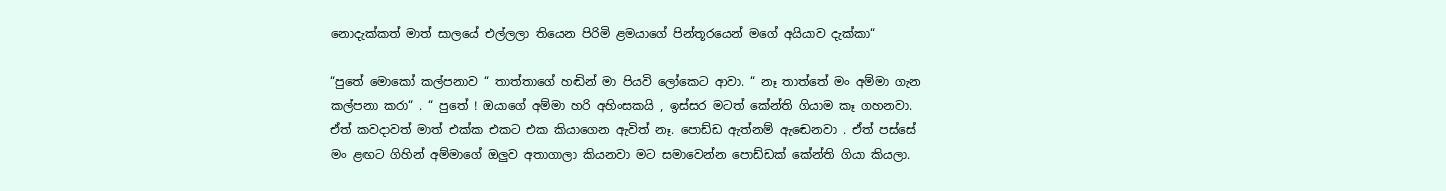නොදැක්කත් මාත් සාලයේ එල්ලලා තියෙන පිරිමි ළමයාගේ පින්තූරයෙන් මගේ අයියාව දැක්කා“

“පුතේ මොකෝ කල්පනාව “ තාත්තාගේ හඬින් මා පියවි ලෝකෙට ආවා. “ නෑ තාත්තේ මං අම්මා ගැන කල්පනා කරා“ . “ පුතේ ! ඔයාගේ අම්මා හරි අහිංසකයි , ඉස්සර මටත් කේන්ති ගියාම කෑ ගහනවා. ඒත් කවදාවත් මාත් එක්ක එකට එක කියාගෙන ඇවිත් නෑ. පොඩ්ඩ ඇත්නම් ඇඬෙනවා . ඒත් පස්සේ මං ළඟට ගිහින් අම්මාගේ ඔලුව අතාගාලා කියනවා මට සමාවෙන්න පොඩ්ඩක් කේන්ති ගියා කියලා.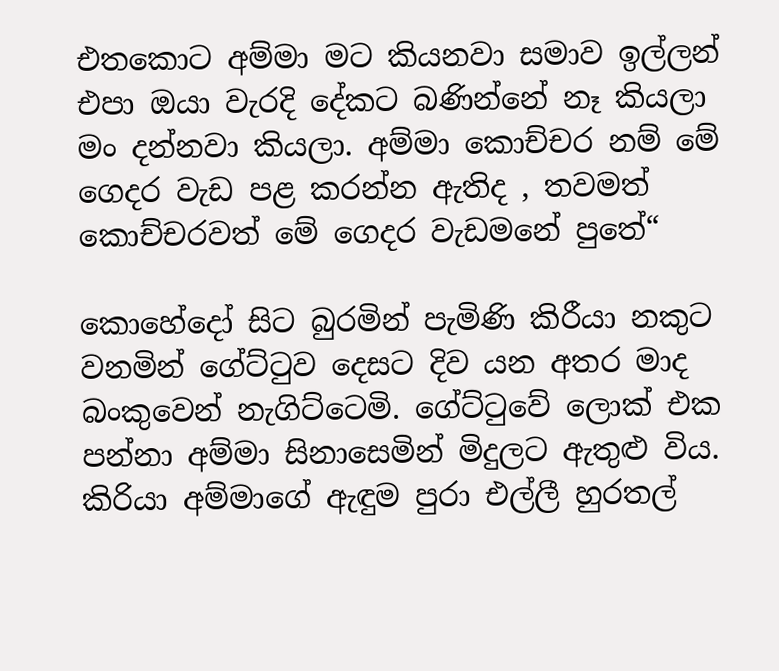එතකොට අම්මා මට කියනවා සමාව ඉල්ලන් එපා ඔයා වැරදි දේකට බණින්නේ නෑ කියලා මං දන්නවා කියලා. අම්මා කොච්චර නම් මේ ගෙදර වැඩ පළ කරන්න ඇතිද , තවමත් කොච්චරවත් මේ ගෙදර වැඩමනේ පුතේ“

කොහේදෝ සිට බුරමින් පැමිණි කිරීයා නකුට වනමින් ගේට්ටුව දෙසට දිව යන අතර මාද බංකුවෙන් නැගිට්ටෙමි. ගේට්ටුවේ ලොක් එක පන්නා අම්මා සිනාසෙමින් මිදුලට ඇතුළු විය. කිරියා අම්මාගේ ඇඳුම පුරා එල්ලී හුරතල්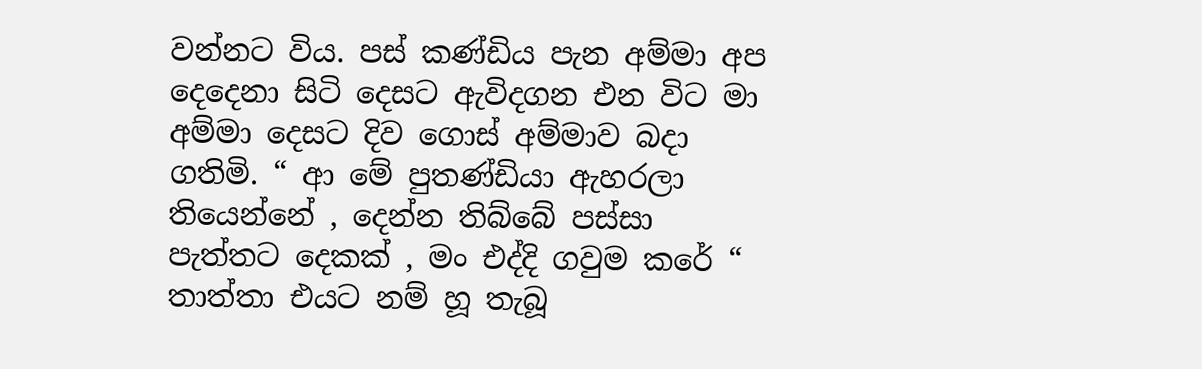වන්නට විය. පස් කණ්ඩිය පැන අම්මා අප දෙදෙනා සිටි දෙසට ඇවිදගන එන විට මා අම්මා දෙසට දිව ගොස් අම්මාව බදා ගතිමි. “ ආ මේ පුතණ්ඩියා ඇහරලා තියෙන්නේ , දෙන්න තිබ්බේ පස්සා පැත්තට දෙකක් , මං එද්දි ගවුම කරේ “ තාත්තා එයට නම් හූ තැබූ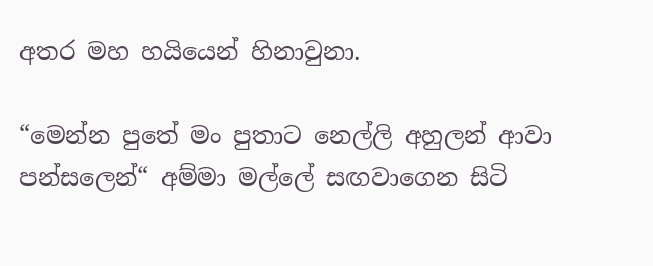අතර මහ හයියෙන් හිනාවුනා.

“මෙන්න පුතේ මං පුතාට නෙල්ලි අහුලන් ආවා පන්සලෙන්“ අම්මා මල්ලේ සඟවාගෙන සිටි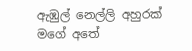ඇඹුල් නෙල්ලි අහුරක් මගේ අතේ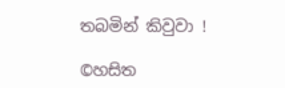තබමින් කිවුවා !

©හසිත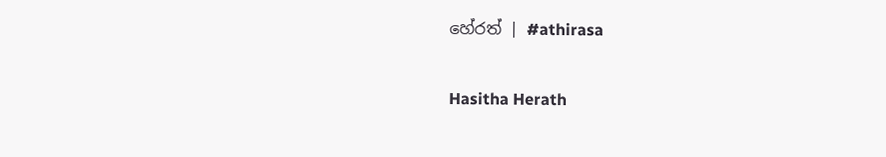හේරත් | #athirasa

Hasitha Herath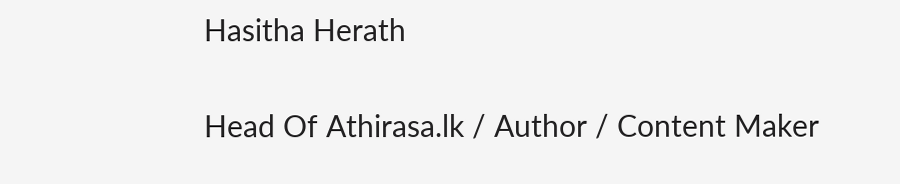Hasitha Herath

Head Of Athirasa.lk / Author / Content Maker